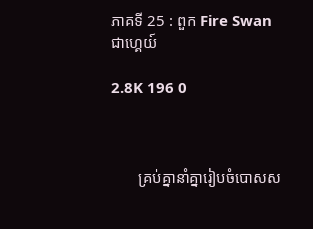ភាគទី 25 : ពួក Fire Swan ជាហ្គេយ៍

2.8K 196 0



       គ្រប់គ្នានាំគ្នារៀបចំបោសស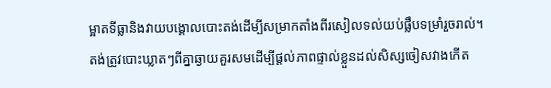ម្អាតទីធ្លានិងវាយបង្គោលបោះតង់ដើម្បីសម្រាកតាំងពីរសៀលទល់យប់ផ្លឹបទម្រាំរួចរាល់។ តង់ត្រូវបោះឃ្លាតៗពីគ្នាឆ្ងាយគួរសមដើម្បីផ្តល់ភាពផ្ទាល់ខ្លួនដល់សិស្សចៀសវាងកើត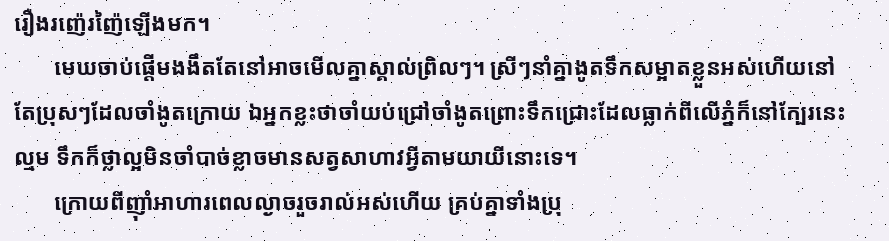រឿងរញ៉េរញ៉ៃឡើងមក។
       មេឃចាប់ផ្តើមងងឹតតែនៅអាចមើលគ្នាស្គាល់ព្រិលៗ។ ស្រីៗនាំគ្នាងូតទឹកសម្អាតខ្លួនអស់ហើយនៅតែប្រុសៗដែលចាំងូតក្រោយ ឯអ្នកខ្លះថាចាំយប់ជ្រៅចាំងូតព្រោះទឹកជ្រោះដែលធ្លាក់ពីលើភ្នំក៏នៅក្បែរនេះល្មម ទឹកក៏ថ្លាល្អមិនចាំបាច់ខ្លាចមានសត្វសាហាវអ្វីតាមយាយីនោះទេ។
       ក្រោយពីញ៉ាំអាហារពេលល្ងាចរួចរាល់អស់ហើយ គ្រប់គ្នាទាំងប្រុ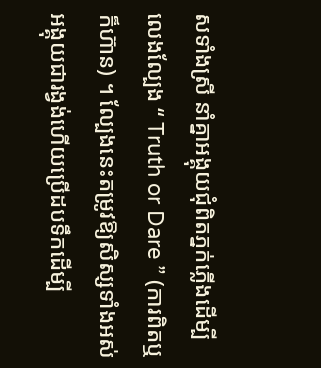សទាំងស្រី នាំគ្នាអង្គុយជុំពិតភ្នក់ភ្លើងដើម្បីលេងល្បែង “ Truth or Dare ” (ការពិតឬក៏ហ៊ាន) ។ ល្បែងនេះតម្រូវឱ្យសិស្សទាំងអស់អង្គុយជារង្វង់ហើយប្រើដបទឹកដើម្បី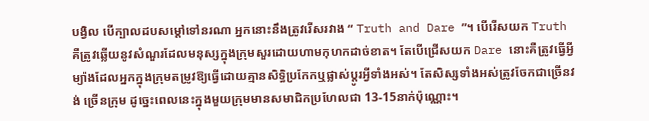បង្វិល បើក្បាលដបសម្តៅទៅនរណា អ្នកនោះនឹងត្រូវរើសរវាង “ Truth and Dare ”។ បើរើសយក Truth គឺត្រូវឆ្លើយនូវសំណួរដែលមនុស្សក្នុងក្រុមសួរដោយហាមកុហកដាច់ខាត។ តែបើជ្រើសយក Dare នោះគឺត្រូវធ្វើអ្វីម្យ៉ាងដែលអ្នកក្នុងក្រុមតម្រូវឱ្យធ្វើដោយគ្មានសិទ្ធិប្រកែកឬផ្លាស់ប្តូរអ្វីទាំងអស់។ តែសិស្សទាំងអស់ត្រូវចែកជាច្រើនវង់ ច្រើនក្រុម ដូច្នេះពេលនេះក្នុងមួយក្រុមមានសមាជិកប្រហែលជា 13-15នាក់ប៉ុណ្ណោះ។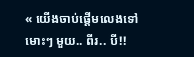« យើងចាប់ផ្តើមលេងទៅ មោះៗ មួយ.. ពីរ.. បី!!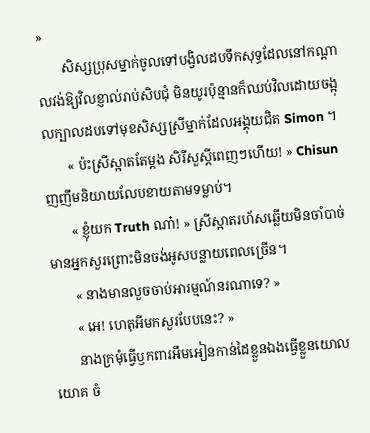»
       សិស្សប្រុសម្នាក់ចូលទៅបង្វិលដបទឹកសុទ្ធដែលនៅកណ្តាលវង់ឱ្យវិលខ្ញាល់រាប់សិបជុំ មិនយូរប៉ុន្មានក៏ឈប់វិលដោយចង្អុលក្បាលដបទៅមុខសិស្សស្រីម្នាក់ដែលអង្គុយជិត Simon ។
       « ប៉ះស្រីស្អាតតែម្តង សិរីសួស្តីពេញៗហើយ! » Chisun ញញឹមនិយាយលែបខាយតាមទម្លាប់។
       « ខ្ញុំយក Truth ណា៎! » ស្រីស្អាតរហ័សឆ្លើយមិនចាំបាច់មានអ្នកសួរព្រោះមិនចង់អូសបន្លាយពេលច្រើន។
       « នាងមានលួចចាប់អារម្មណ៍នរណាទេ? »
       « អេ! ហេតុអីមកសួរបែបនេះ? »
       នាងក្រមុំធ្វើឫកពារអឹមអៀនកាន់ដៃខ្លួនឯងធ្វើខ្លួនយោលយោគ ចំ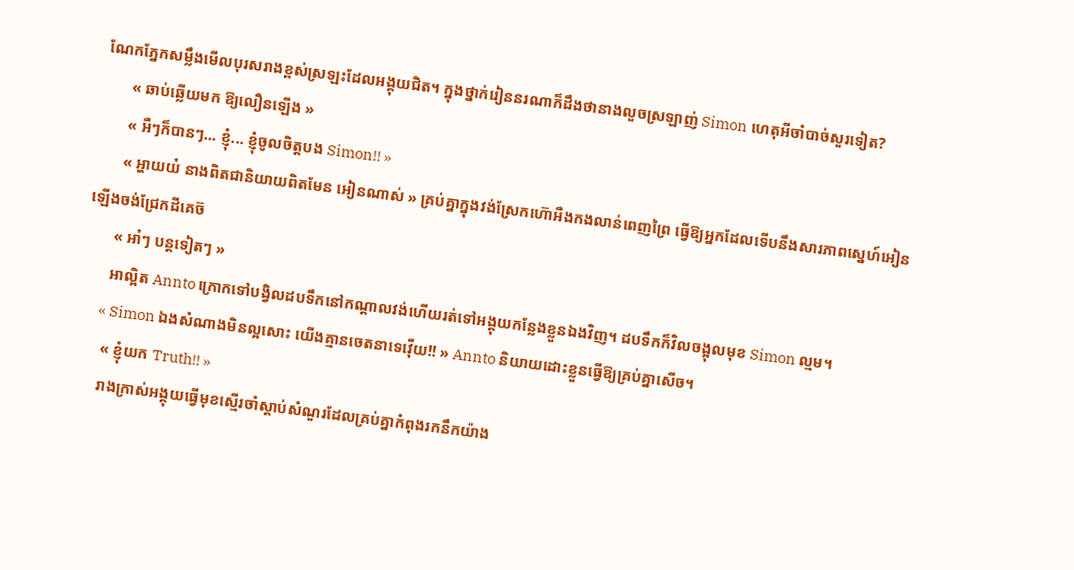ណែកភ្នែកសម្លឹងមើលបុរសរាងខ្ពស់ស្រឡះដែលអង្គុយជិត។ ក្នុងថ្នាក់រៀននរណាក៏ដឹងថានាងលួចស្រឡាញ់ Simon ហេតុអីចាំបាច់សួរទៀត?
       « ឆាប់ឆ្លើយមក ឱ្យលឿនឡើង »
       « អឺៗក៏បានៗ... ខ្ញុំ... ខ្ញុំចូលចិត្តបង Simon!! »
       « អ្ហាយយ៎ នាងពិតជានិយាយពិតមែន អៀនណាស់ » គ្រប់គ្នាក្នុងវង់ស្រែកហ៊ោអឺងកងលាន់ពេញព្រៃ ធ្វើឱ្យអ្នកដែលទើបនឹងសារភាពស្នេហ៍អៀនឡើងចង់ជ្រែកដីគេច៊
       « អា៎ៗ បន្តទៀតៗ »
       អាល្អិត Annto ក្រោកទៅបង្វិលដបទឹកនៅកណ្តាលវង់ហើយរត់ទៅអង្គុយកន្លែងខ្លួនឯងវិញ។ ដបទឹកក៏វិលចង្អុលមុខ Simon ល្មម។
       « Simon ឯងសំណាងមិនល្អសោះ យើងគ្មានចេតនាទេវ៉ើយ!! » Annto និយាយដោះខ្លួនធ្វើឱ្យគ្រប់គ្នាសើច។
       « ខ្ញុំយក Truth!! »
       រាងក្រាស់អង្គុយធ្វើមុខស្មើរចាំស្តាប់សំណួរដែលគ្រប់គ្នាកំពុងរកនឹកយ៉ាង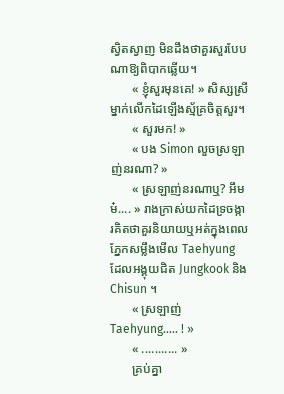ស្វិតស្វាញ មិនដឹងថាគួរសួរបែបណាឱ្យពិបាកឆ្លើយ។
       « ខ្ញុំសួរមុនគេ! » សិស្សស្រីម្នាក់លើកដៃឡើងស្ម័គ្រចិត្តសួរ។
       « សួរមក! »
       « បង Simon លួចស្រឡាញ់នរណា? »
       « ស្រឡាញ់នរណាឬ? អឹមម៎.... » រាងក្រាស់យកដៃទ្រចង្ការគិតថាគួរនិយាយឬអត់ក្នុងពេលភ្នែកសម្លឹងមើល Taehyung ដែលអង្គុយជិត Jungkook និង Chisun ។
       « ស្រឡាញ់ Taehyung..... ! »
       « ........... »
       គ្រប់គ្នា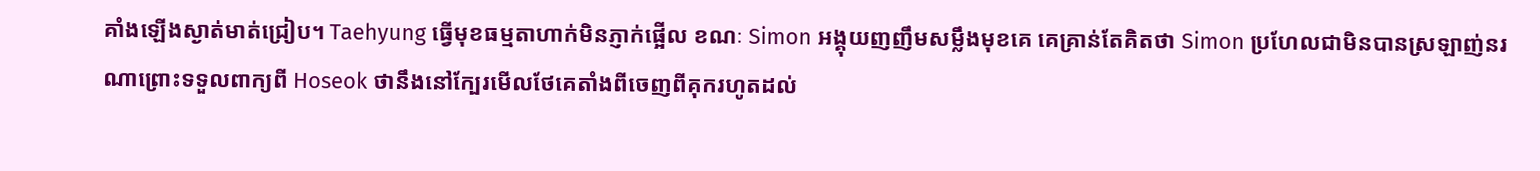គាំងឡើងស្ងាត់មាត់ជ្រៀប។ Taehyung ធ្វើមុខធម្មតាហាក់មិនភ្ញាក់ផ្អើល ខណៈ Simon អង្គុយញញឹមសម្លឹងមុខគេ គេគ្រាន់តែគិតថា Simon ប្រហែលជាមិនបានស្រឡាញ់នរណាព្រោះទទួលពាក្យពី Hoseok ថានឹងនៅក្បែរមើលថែគេតាំងពីចេញពីគុករហូតដល់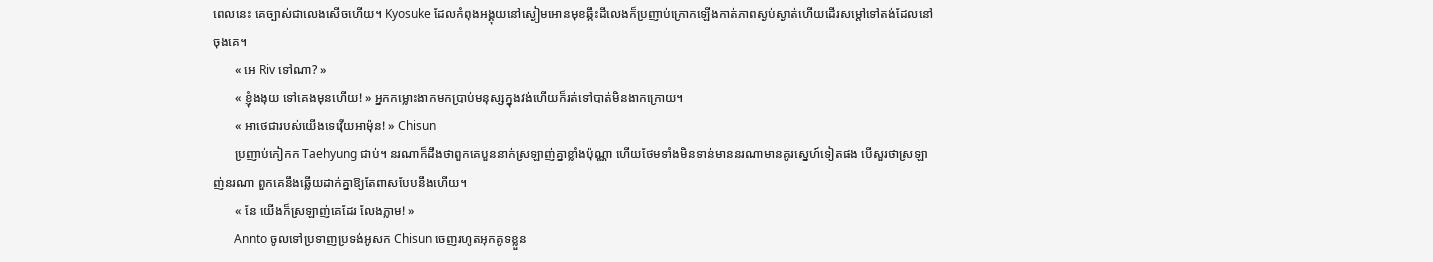ពេលនេះ គេច្បាស់ជាលេងសើចហើយ។ Kyosuke ដែលកំពុងអង្គុយនៅស្ងៀមអោនមុខឆ្កឹះដីលេងក៏ប្រញាប់ក្រោកឡើងកាត់ភាពស្ងប់ស្ងាត់ហើយដើរសម្តៅទៅតង់ដែលនៅចុងគេ។
       « អេ Riv ទៅណា? »
       « ខ្ញុំងងុយ ទៅគេងមុនហើយ! » អ្នកកម្លោះងាកមកប្រាប់មនុស្សក្នុងវង់ហើយក៏រត់ទៅបាត់មិនងាកក្រោយ។
       « អាថេជារបស់យើងទេវ៉ើយអាម៉ុន! » Chisun
       ប្រញាប់កៀកក Taehyung ជាប់។ នរណាក៏ដឹងថាពួកគេបួននាក់ស្រឡាញ់គ្នាខ្លាំងប៉ុណ្ណា ហើយថែមទាំងមិនទាន់មាននរណាមានគូរស្នេហ៍ទៀតផង បើសួរថាស្រឡាញ់នរណា ពួកគេនឹងឆ្លើយដាក់គ្នាឱ្យតែពាសបែបនឹងហើយ។
       « នែ យើងក៏ស្រឡាញ់គេដែរ លែងភ្លាម! »
       Annto ចូលទៅប្រទាញប្រទង់អូសក Chisun ចេញរហូតអុកគូទខ្លួន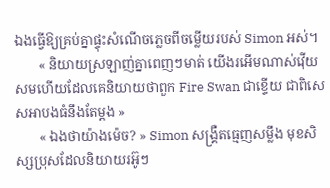ឯងធ្វើឱ្យគ្រប់គ្នាផ្ទុះសំណើចភ្លេចពីចម្លើយរបស់ Simon អស់។
       « និយាយស្រឡាញ់គ្នាពេញៗមាត់ យើងរអើមណាស់វ៉ើយ សមហើយដែលគេនិយាយថាពួក Fire Swan ជាខ្ទើយ ជាពិសេសអាបងធំនឹងតែម្តង »
       « ឯងថាយ៉ាងម៉េច? » Simon សង្គ្រឺតធ្មេញសម្លឹង មុខសិស្សប្រុសដែលនិយាយរអ៊ូៗ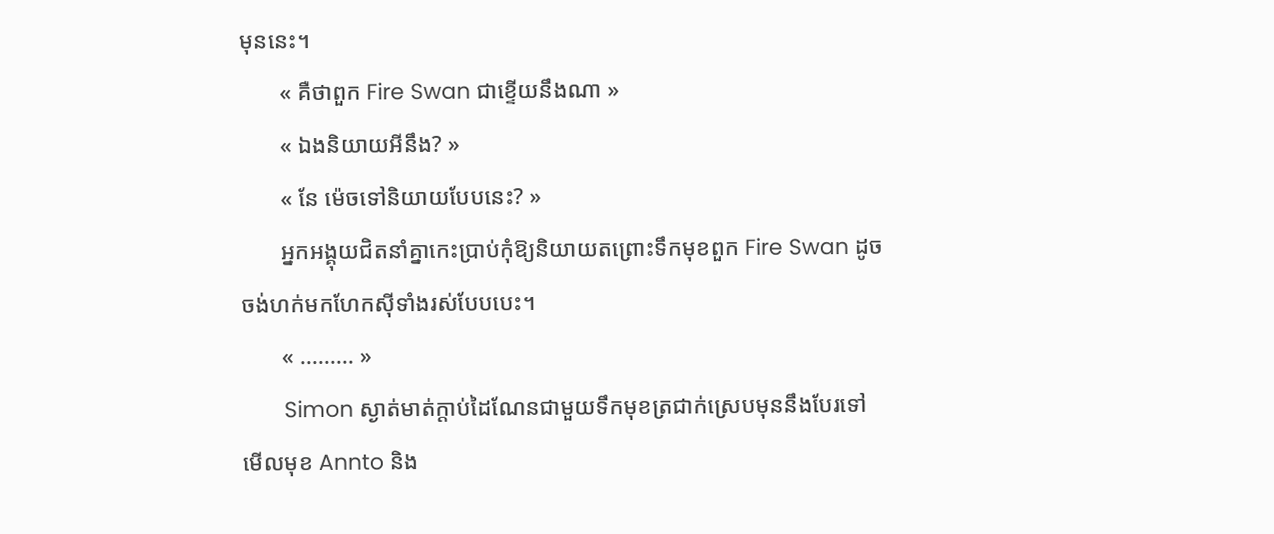មុននេះ។
       « គឺថាពួក Fire Swan ជាខ្ទើយនឹងណា »
       « ឯងនិយាយអីនឹង? »
       « នែ ម៉េចទៅនិយាយបែបនេះ? »
       អ្នកអង្គុយជិតនាំគ្នាកេះប្រាប់កុំឱ្យនិយាយតព្រោះទឹកមុខពួក Fire Swan ដូចចង់ហក់មកហែកស៊ីទាំងរស់បែបបេះ។
       « ......... »
       Simon ស្ងាត់មាត់ក្តាប់ដៃណែនជាមួយទឹកមុខត្រជាក់ស្រេបមុននឹងបែរទៅមើលមុខ Annto និង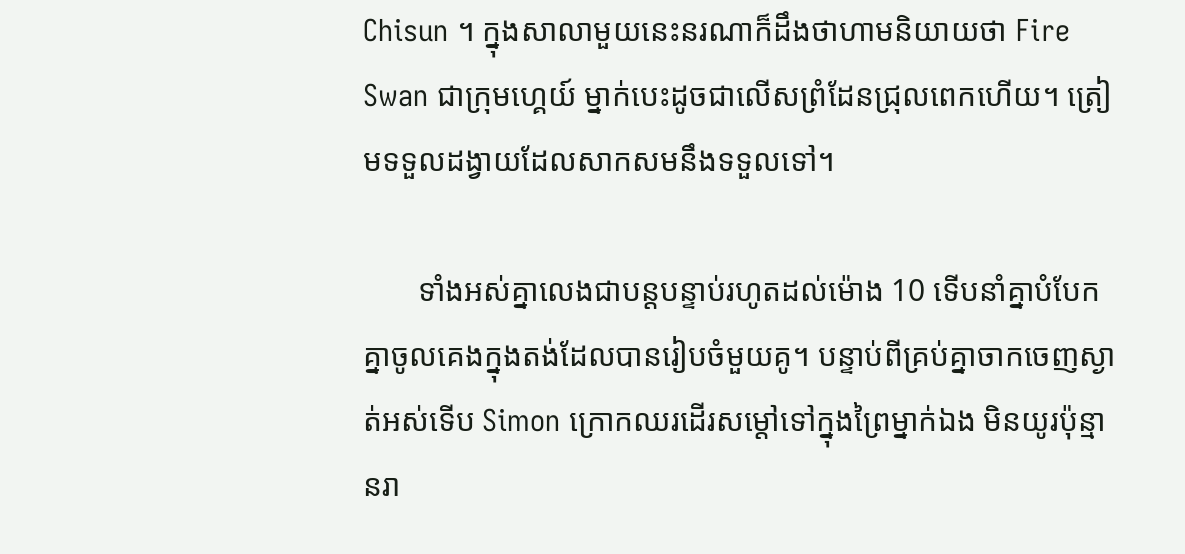Chisun ។ ក្នុងសាលាមួយនេះនរណាក៏ដឹងថាហាមនិយាយថា Fire Swan ជាក្រុមហ្គេយ៍ ម្នាក់បេះដូចជាលើសព្រំដែនជ្រុលពេកហើយ។ ត្រៀមទទួលដង្វាយដែលសាកសមនឹងទទួលទៅ។

       ទាំងអស់គ្នាលេងជាបន្តបន្ទាប់រហូតដល់ម៉ោង 10 ទើបនាំគ្នាបំបែកគ្នាចូលគេងក្នុងតង់ដែលបានរៀបចំមួយគូ។ បន្ទាប់ពីគ្រប់គ្នាចាកចេញស្ងាត់អស់ទើប Simon ក្រោកឈរដើរសម្តៅទៅក្នុងព្រៃម្នាក់ឯង មិនយូរប៉ុន្មានរា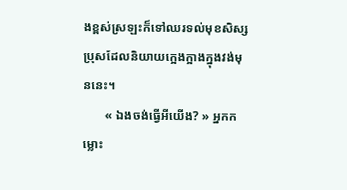ងខ្ពស់ស្រឡះក៏ទៅឈរទល់មុខសិស្សប្រុសដែលនិយាយក្អេងក្អាងក្នុងវង់មុននេះ។
       « ឯងចង់ធ្វើអីយើង? » អ្នកកម្លោះ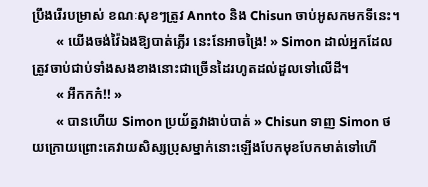ប្រឹងរើរបម្រាស់ ខណៈសុខៗត្រូវ Annto និង Chisun ចាប់អូសកមកទីនេះ។
       « យើងចង់វ៉ៃឯងឱ្យបាត់ភ្លើរ នេះនែអាចង្រៃ! » Simon ដាល់អ្នកដែលត្រូវចាប់ជាប់ទាំងសងខាងនោះជាច្រើនដៃរហូតដល់ដួលទៅលើដី។
       « អឹកកក៎!! »
       « បានហើយ Simon ប្រយ័ត្នវាងាប់បាត់ » Chisun ទាញ Simon ថយក្រោយព្រោះគេវាយសិស្សប្រុសម្នាក់នោះឡើងបែកមុខបែកមាត់ទៅហើ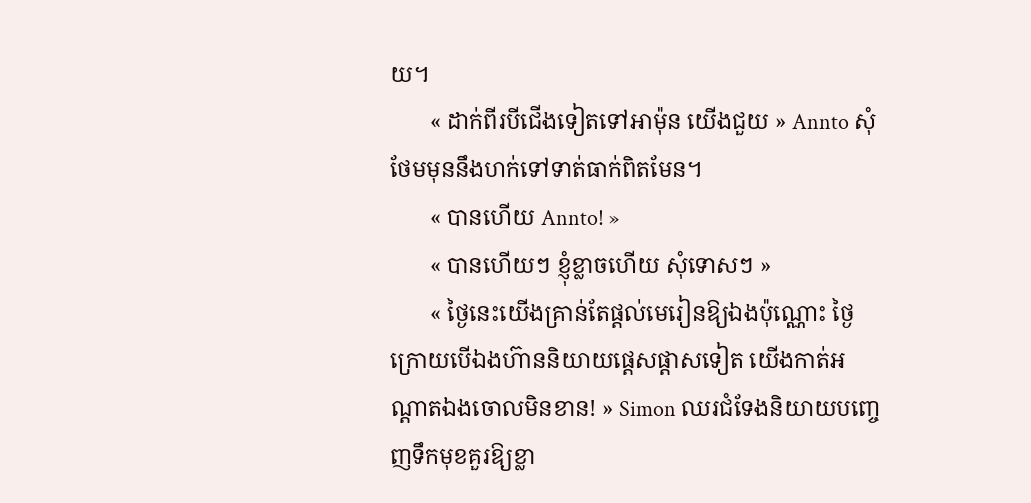យ។
       « ដាក់ពីរបីជើងទៀតទៅអាម៉ុន យើងជួយ » Annto សុំថែមមុននឹងហក់ទៅទាត់ធាក់ពិតមែន។
       « បានហើយ Annto! »
       « បានហើយៗ ខ្ញុំខ្លាចហើយ សុំទោសៗ »
       « ថ្ងៃនេះយើងគ្រាន់តែផ្តល់មេរៀនឱ្យឯងប៉ុណ្ណោះ ថ្ងៃក្រោយបើឯងហ៊ាននិយាយផ្តេសផ្តាសទៀត យើងកាត់អណ្តាតឯងចោលមិនខាន! » Simon ឈរជំទែងនិយាយបញ្ចេញទឹកមុខគួរឱ្យខ្លា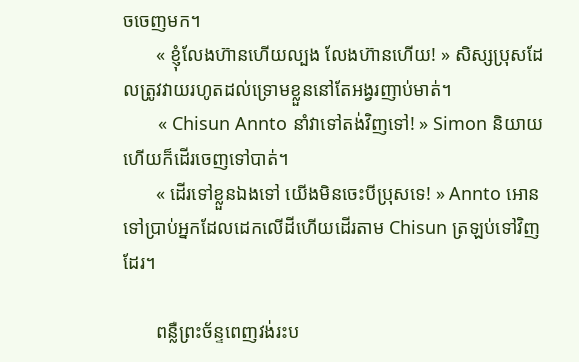ចចេញមក។
       « ខ្ញុំលែងហ៊ានហើយល្បង លែងហ៊ានហើយ! » សិស្សប្រុសដែលត្រូវវាយរហូតដល់ទ្រោមខ្លួននៅតែអង្វរញាប់មាត់។
       « Chisun Annto នាំវាទៅតង់វិញទៅ! » Simon និយាយហើយក៏ដើរចេញទៅបាត់។
       « ដើរទៅខ្លួនឯងទៅ យើងមិនចេះបីប្រុសទេ! » Annto អោនទៅប្រាប់អ្នកដែលដេកលើដីហើយដើរតាម Chisun ត្រឡប់ទៅវិញដែរ។

       ពន្លឺព្រះច័ន្ទពេញវង់រះប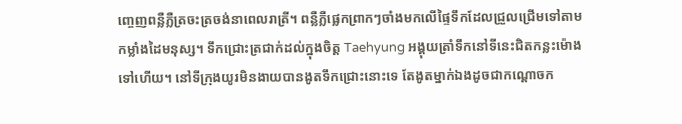ញ្ចេញពន្លឺភ្លឺត្រចះត្រចង់នាពេលរាត្រី។ ពន្លឺភ្លឺផ្លេកព្រាកៗចាំងមកលើផ្ទៃទឹកដែលជ្រួលជ្រើមទៅតាមកម្លាំងដៃមនុស្ស។ ទឹកជ្រោះត្រជាក់ដល់ក្នុងចិត្ត Taehyung អង្គុយត្រាំទឹកនៅទីនេះជិតកន្លះម៉ោងទៅហើយ។ នៅទីក្រុងយូរមិនងាយបានងូតទឹកជ្រោះនោះទេ តែងូតម្នាក់ឯងដូចជាកណ្តោចក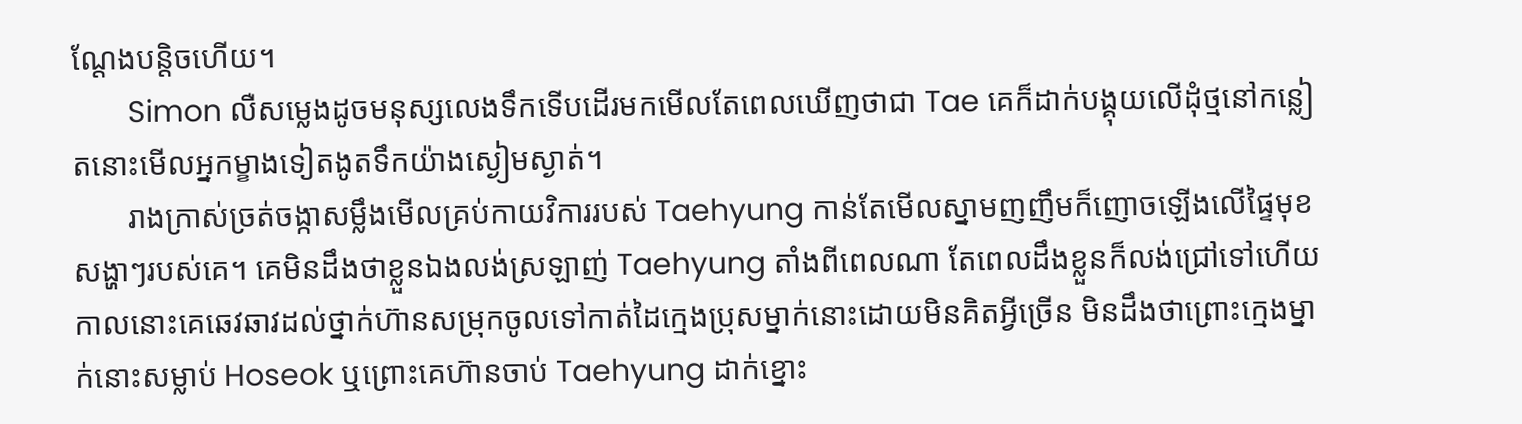ណ្តែងបន្តិចហើយ។
       Simon លឺសម្លេងដូចមនុស្សលេងទឹកទើបដើរមកមើលតែពេលឃើញថាជា Tae គេក៏ដាក់បង្គុយលើដុំថ្មនៅកន្លៀតនោះមើលអ្នកម្ខាងទៀតងូតទឹកយ៉ាងស្ងៀមស្ងាត់។
       រាងក្រាស់ច្រត់ចង្កាសម្លឹងមើលគ្រប់កាយវិការរបស់ Taehyung កាន់តែមើលស្នាមញញឹមក៏ញោចឡើងលើផ្ទៃមុខសង្ហាៗរបស់គេ។ គេមិនដឹងថាខ្លួនឯងលង់ស្រឡាញ់ Taehyung តាំងពីពេលណា តែពេលដឹងខ្លួនក៏លង់ជ្រៅទៅហើយ កាលនោះគេឆេវឆាវដល់ថ្នាក់ហ៊ានសម្រុកចូលទៅកាត់ដៃក្មេងប្រុសម្នាក់នោះដោយមិនគិតអ្វីច្រើន មិនដឹងថាព្រោះក្មេងម្នាក់នោះសម្លាប់ Hoseok ឬព្រោះគេហ៊ានចាប់ Taehyung ដាក់ខ្នោះ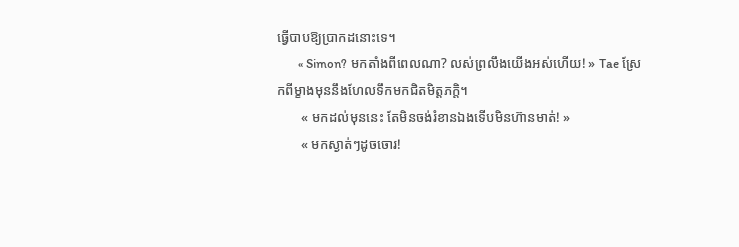ធ្វើបាបឱ្យប្រាកដនោះទេ។
       « Simon? មកតាំងពីពេលណា? លស់ព្រលឹងយើងអស់ហើយ! » Tae ស្រែកពីម្ខាងមុននឹងហែលទឹកមកជិតមិត្តភក្តិ។
       « មកដល់មុននេះ តែមិនចង់រំខានឯងទើបមិនហ៊ានមាត់! »
       « មកស្ងាត់ៗដូចចោរ!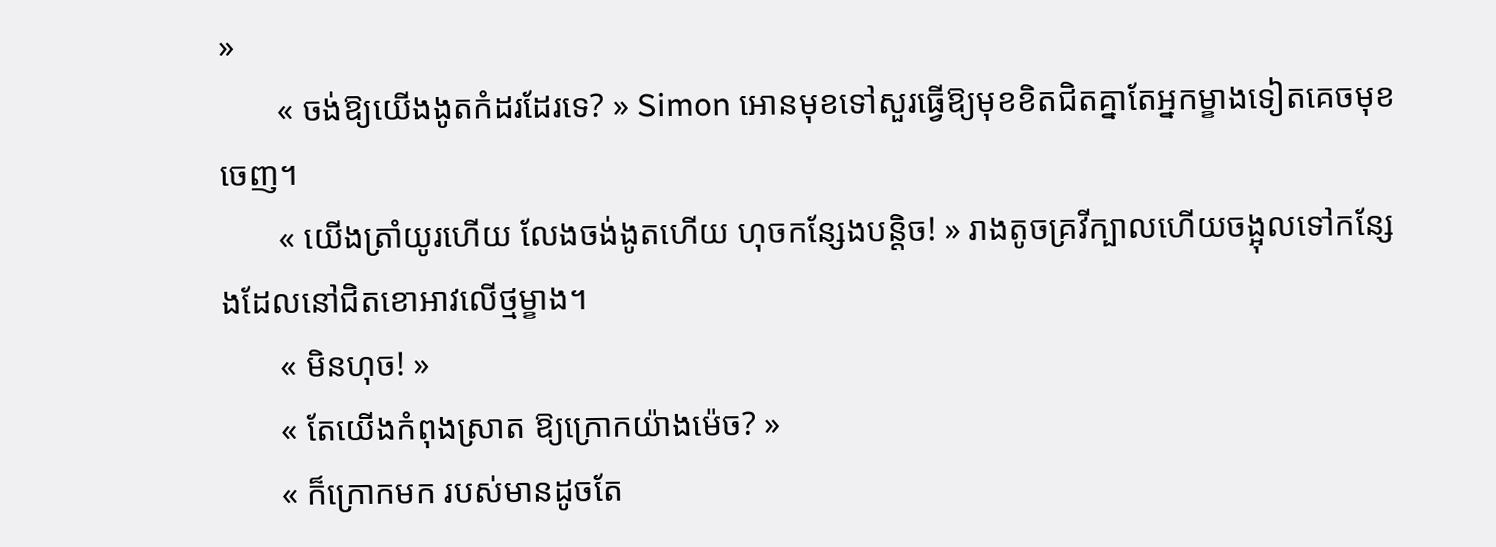»
       « ចង់ឱ្យយើងងូតកំដរដែរទេ? » Simon អោនមុខទៅសួរធ្វើឱ្យមុខខិតជិតគ្នាតែអ្នកម្ខាងទៀតគេចមុខចេញ។
       « យើងត្រាំយូរហើយ លែងចង់ងូតហើយ ហុចកន្សែងបន្តិច! » រាងតូចគ្រវីក្បាលហើយចង្អុលទៅកន្សែងដែលនៅជិតខោអាវលើថ្មម្ខាង។
       « មិនហុច! »
       « តែយើងកំពុងស្រាត ឱ្យក្រោកយ៉ាងម៉េច? »
       « ក៏ក្រោកមក របស់មានដូចតែ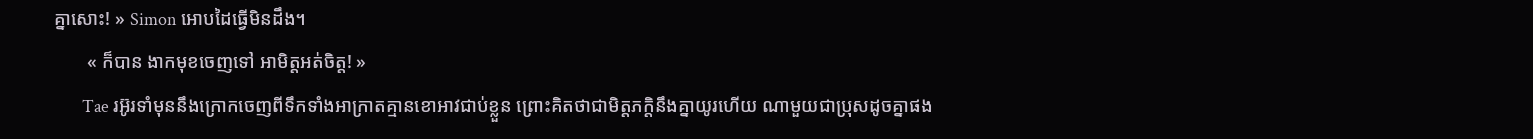គ្នាសោះ! » Simon អោបដៃធ្វើមិនដឹង។
       « ក៏បាន ងាកមុខចេញទៅ អាមិត្តអត់ចិត្ត! »
       Tae រអ៊ូរទាំមុននឹងក្រោកចេញពីទឹកទាំងអាក្រាតគ្មានខោអាវជាប់ខ្លួន ព្រោះគិតថាជាមិត្តភក្តិនឹងគ្នាយូរហើយ ណាមួយជាប្រុសដូចគ្នាផង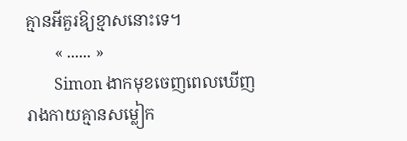គ្មានអីគួរឱ្យខ្មាសនោះទេ។
       « ...... »
       Simon ងាកមុខចេញពេលឃើញរាងកាយគ្មានសម្លៀក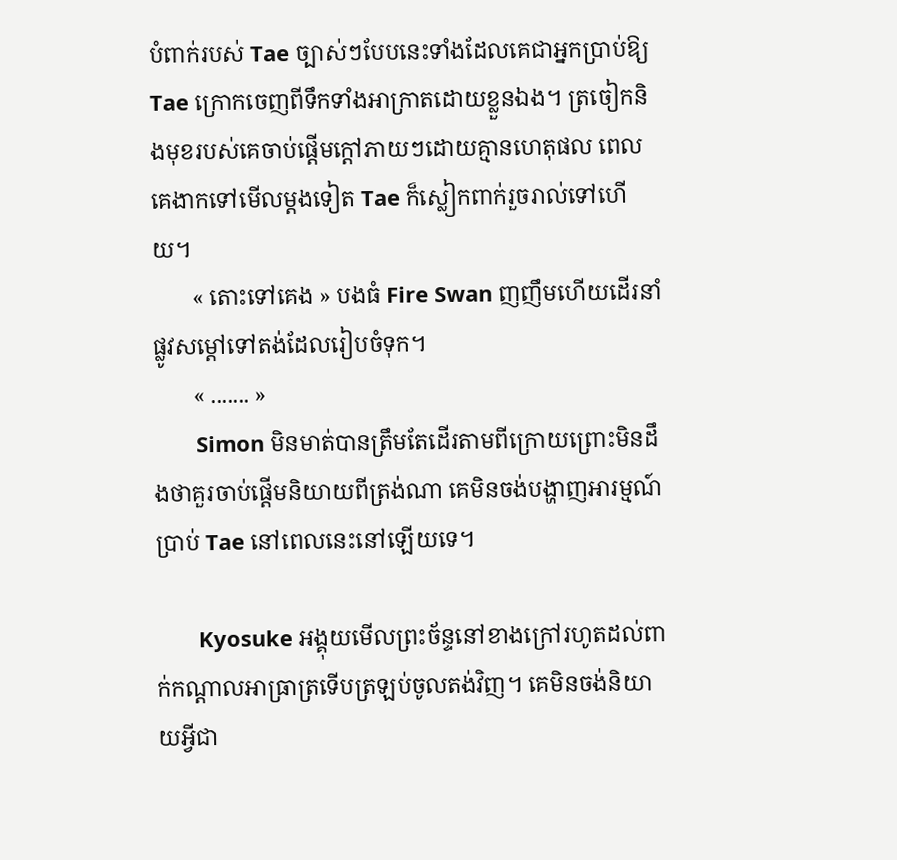បំពាក់របស់ Tae ច្បាស់ៗបែបនេះទាំងដែលគេជាអ្នកប្រាប់ឱ្យ Tae ក្រោកចេញពីទឹកទាំងអាក្រាតដោយខ្លួនឯង។ ត្រចៀកនិងមុខរបស់គេចាប់ផ្តើមក្តៅភាយៗដោយគ្មានហេតុផល ពេលគេងាកទៅមើលម្តងទៀត Tae ក៏ស្លៀកពាក់រួចរាល់ទៅហើយ។
       « តោះទៅគេង » បងធំ Fire Swan ញញឹមហើយដើរនាំផ្លូវសម្តៅទៅតង់ដែលរៀបចំទុក។
       « ....... »
       Simon មិនមាត់បានត្រឹមតែដើរតាមពីក្រោយព្រោះមិនដឹងថាគួរចាប់ផ្តើមនិយាយពីត្រង់ណា គេមិនចង់បង្ហាញអារម្មណ៍ប្រាប់ Tae នៅពេលនេះនៅឡើយទេ។

       Kyosuke អង្គុយមើលព្រះច័ន្ទនៅខាងក្រៅរហូតដល់ពាក់កណ្តាលអាធ្រាត្រទើបត្រឡប់ចូលតង់វិញ។ គេមិនចង់និយាយអ្វីជា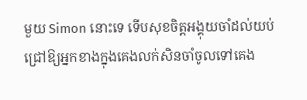មួយ Simon នោះទេ ទើបសុខចិត្តអង្គុយចាំដល់យប់ជ្រៅឱ្យអ្នកខាងក្នុងគេងលក់សិនចាំចូលទៅគេង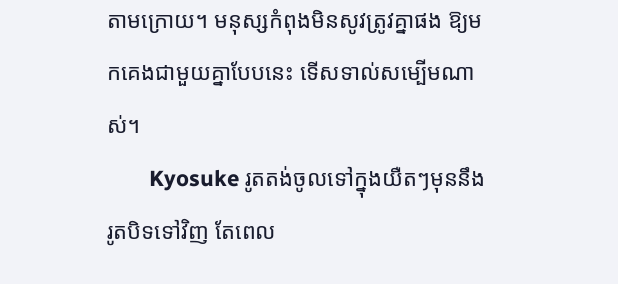តាមក្រោយ។ មនុស្សកំពុងមិនសូវត្រូវគ្នាផង ឱ្យមកគេងជាមួយគ្នាបែបនេះ ទើសទាល់សម្បើមណាស់។
       Kyosuke រូតតង់ចូលទៅក្នុងយឺតៗមុននឹងរូតបិទទៅវិញ តែពេល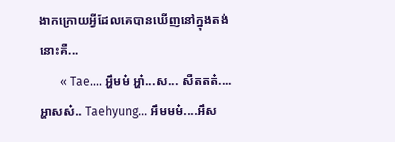ងាកក្រោយអ្វីដែលគេបានឃើញនៅក្នុងតង់នោះគឺ...
       « Tae.... អ្ហឹមម៎ អ្ហា៎...ស... សឺតតត៎....អ្ហាសស៎.. Taehyung... អឹមមម៎....អឹស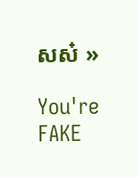សស៎ »

You're FAKE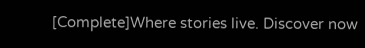[Complete]Where stories live. Discover now